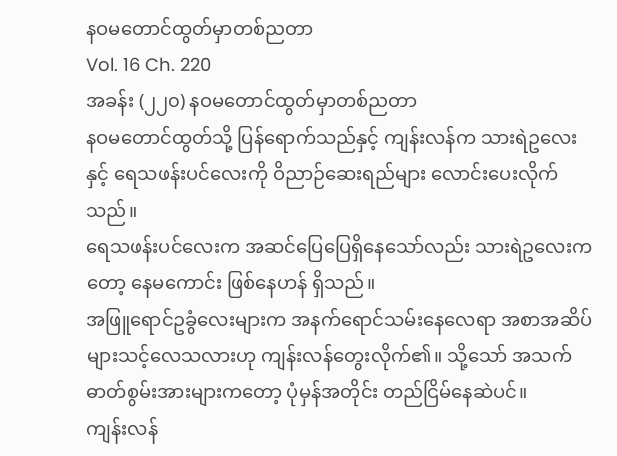နဝမတောင်ထွတ်မှာတစ်ညတာ
Vol. 16 Ch. 220
အခန်း (၂၂၀) နဝမတောင်ထွတ်မှာတစ်ညတာ
နဝမတောင်ထွတ်သို့ ပြန်ရောက်သည်နှင့် ကျန်းလန်က သားရဲဥလေးနှင့် ရေသဖန်းပင်လေးကို ဝိညာဉ်ဆေးရည်များ လောင်းပေးလိုက်သည်။
ရေသဖန်းပင်လေးက အဆင်ပြေပြေရှိနေသော်လည်း သားရဲဥလေးကတော့ နေမကောင်း ဖြစ်နေဟန် ရှိသည်။
အဖြူရောင်ဥခွံလေးများက အနက်ရောင်သမ်းနေလေရာ အစာအဆိပ်များသင့်လေသလားဟု ကျန်းလန်တွေးလိုက်၏။ သို့သော် အသက်ဓာတ်စွမ်းအားများကတော့ ပုံမှန်အတိုင်း တည်ငြိမ်နေဆဲပင်။
ကျန်းလန်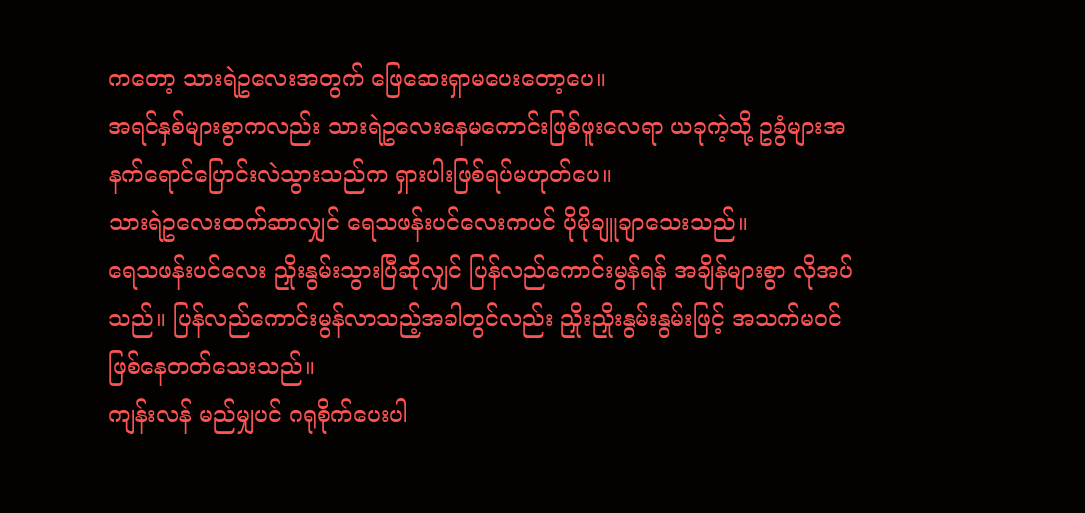ကတော့ သားရဲဥလေးအတွက် ဖြေဆေးရှာမပေးတော့ပေ။
အရင်နှစ်များစွာကလည်း သားရဲဥလေးနေမကောင်းဖြစ်ဖူးလေရာ ယခုကဲ့သို့ ဥခွံများအနက်ရောင်ပြောင်းလဲသွားသည်က ရှားပါးဖြစ်ရပ်မဟုတ်ပေ။
သားရဲဥလေးထက်ဆာလျှင် ရေသဖန်းပင်လေးကပင် ပိုမိုချူချာသေးသည်။
ရေသဖန်းပင်လေး ညှိုးနွမ်းသွားပြီဆိုလျှင် ပြန်လည်ကောင်းမွန်ရန် အချိန်များစွာ လိုအပ်သည်။ ပြန်လည်ကောင်းမွန်လာသည့်အခါတွင်လည်း ညှိုးညှိုးနွမ်းနွမ်းဖြင့် အသက်မဝင် ဖြစ်နေတတ်သေးသည်။
ကျန်းလန် မည်မျှပင် ဂရုစိုက်ပေးပါ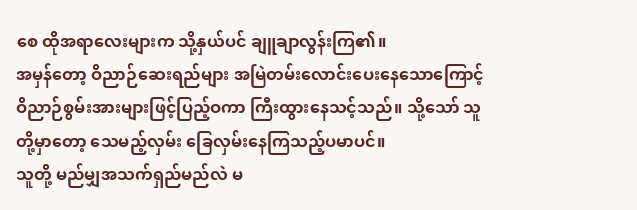စေ ထိုအရာလေးများက သို့နှယ်ပင် ချူချာလွန်းကြ၏။
အမှန်တော့ ဝိညာဉ်ဆေးရည်များ အမြဲတမ်းလောင်းပေးနေသောကြောင့် ဝိညာဉ်စွမ်းအားများဖြင့်ပြည့်ဝကာ ကြီးထွားနေသင့်သည်။ သို့သော် သူတို့မှာတော့ သေမည့်လှမ်း ခြေလှမ်းနေကြသည့်ပမာပင်။
သူတို့ မည်မျှအသက်ရှည်မည်လဲ မ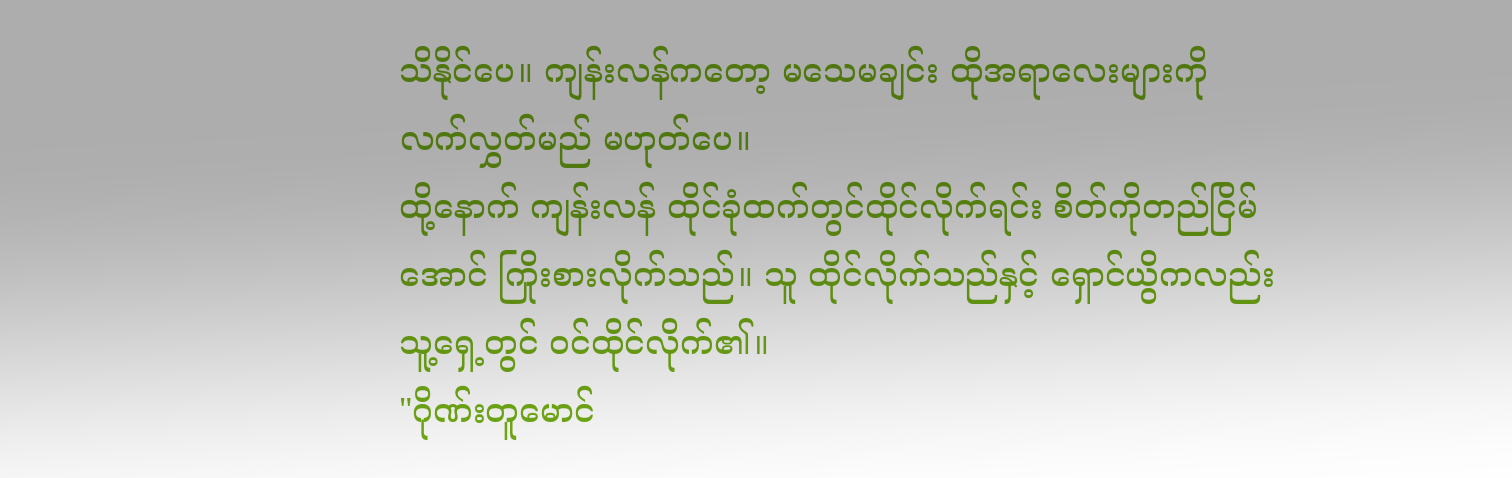သိနိုင်ပေ။ ကျန်းလန်ကတော့ မသေမချင်း ထိုအရာလေးများကို လက်လွှတ်မည် မဟုတ်ပေ။
ထို့နောက် ကျန်းလန် ထိုင်ခုံထက်တွင်ထိုင်လိုက်ရင်း စိတ်ကိုတည်ငြိမ်အောင် ကြိုးစားလိုက်သည်။ သူ ထိုင်လိုက်သည်နှင့် ရှောင်ယွိကလည်း သူ့ရှေ့တွင် ဝင်ထိုင်လိုက်၏။
"ဂိုဏ်းတူမောင်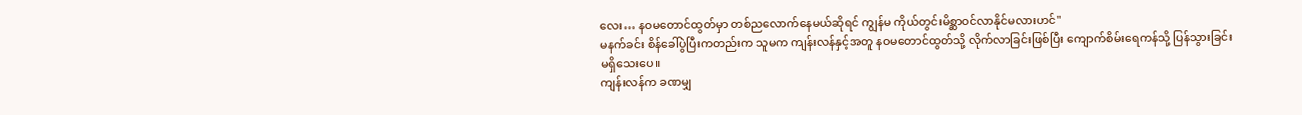လေး… နဝမတောင်ထွတ်မှာ တစ်ညလောက်နေမယ်ဆိုရင် ကျွန်မ ကိုယ်တွင်းမိစ္ဆာဝင်လာနိုင်မလားဟင်"
မနက်ခင်း စိန်ခေါ်ပွဲပြီးကတည်းက သူမက ကျန်းလန်နှင့်အတူ နဝမတောင်ထွတ်သို့ လိုက်လာခြင်းဖြစ်ပြီး ကျောက်စိမ်းရေကန်သို့ ပြန်သွားခြင်း မရှိသေးပေ။
ကျန်းလန်က ခဏမျှ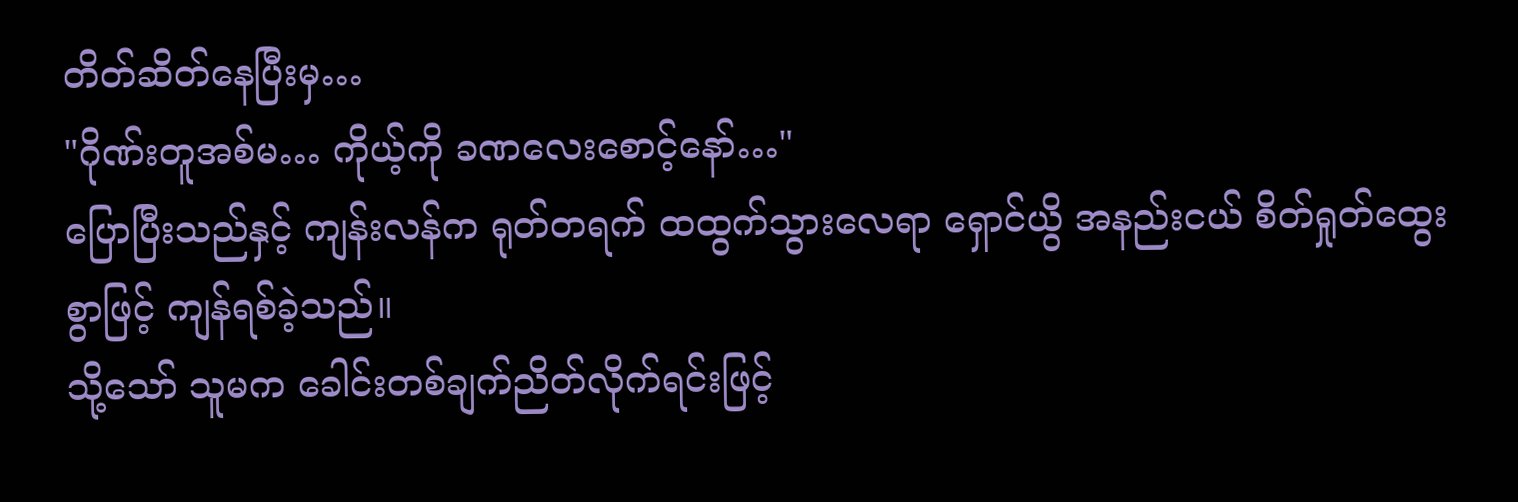တိတ်ဆိတ်နေပြီးမှ…
"ဂိုဏ်းတူအစ်မ… ကိုယ့်ကို ခဏလေးစောင့်နော်…"
ပြောပြီးသည်နှင့် ကျန်းလန်က ရုတ်တရက် ထထွက်သွားလေရာ ရှောင်ယွိ အနည်းငယ် စိတ်ရှုတ်ထွေးစွာဖြင့် ကျန်ရစ်ခဲ့သည်။
သို့သော် သူမက ခေါင်းတစ်ချက်ညိတ်လိုက်ရင်းဖြင့်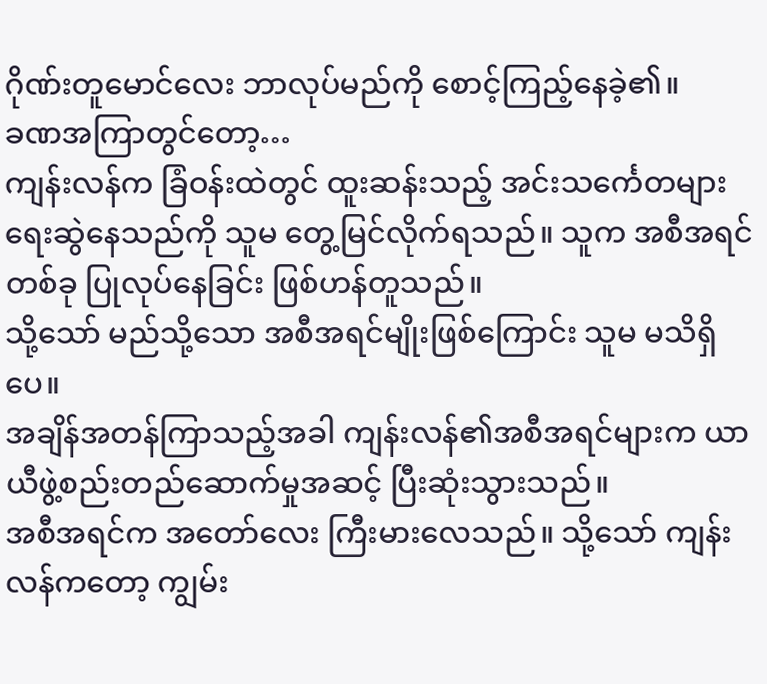ဂိုဏ်းတူမောင်လေး ဘာလုပ်မည်ကို စောင့်ကြည့်နေခဲ့၏။
ခဏအကြာတွင်တော့…
ကျန်းလန်က ခြံဝန်းထဲတွင် ထူးဆန်းသည့် အင်းသင်္ကေတများ ရေးဆွဲနေသည်ကို သူမ တွေ့မြင်လိုက်ရသည်။ သူက အစီအရင်တစ်ခု ပြုလုပ်နေခြင်း ဖြစ်ဟန်တူသည်။
သို့သော် မည်သို့သော အစီအရင်မျိုးဖြစ်ကြောင်း သူမ မသိရှိပေ။
အချိန်အတန်ကြာသည့်အခါ ကျန်းလန်၏အစီအရင်များက ယာယီဖွဲ့စည်းတည်ဆောက်မှုအဆင့် ပြီးဆုံးသွားသည်။
အစီအရင်က အတော်လေး ကြီးမားလေသည်။ သို့သော် ကျန်းလန်ကတော့ ကျွမ်း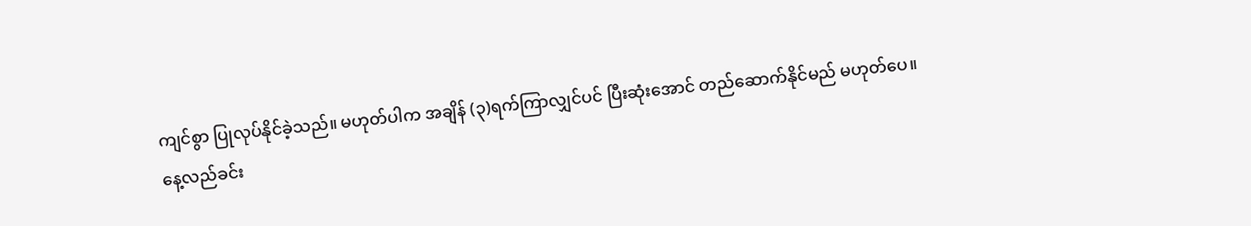ကျင်စွာ ပြုလုပ်နိုင်ခဲ့သည်။ မဟုတ်ပါက အချိန် (၃)ရက်ကြာလျှင်ပင် ပြီးဆုံးအောင် တည်ဆောက်နိုင်မည် မဟုတ်ပေ။
နေ့လည်ခင်း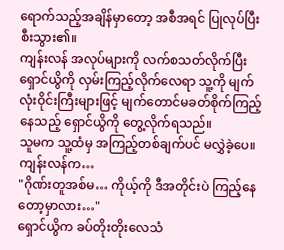ရောက်သည့်အချိန်မှာတော့ အစီအရင် ပြုလုပ်ပြီးစီးသွား၏။
ကျန်းလန် အလုပ်များကို လက်စသတ်လိုက်ပြီး ရှောင်ယွိကို လှမ်းကြည့်လိုက်လေရာ သူ့ကို မျက်လုံးဝိုင်းကြီးများဖြင့် မျက်တောင်မခတ်စိုက်ကြည့်နေသည့် ရှောင်ယွိကို တွေ့လိုက်ရသည်။
သူမက သူ့ထံမှ အကြည့်တစ်ချက်ပင် မလွှဲခဲ့ပေ။
ကျန်းလန်က…
"ဂိုဏ်းတူအစ်မ… ကိုယ့်ကို ဒီအတိုင်းပဲ ကြည့်နေတော့မှာလား…"
ရှောင်ယွိက ခပ်တိုးတိုးလေသံ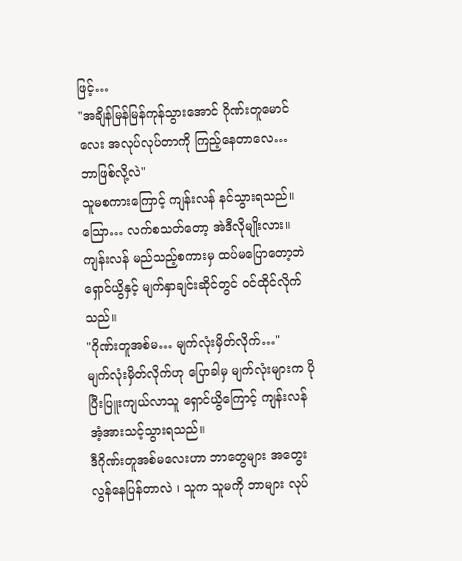ဖြင့်…
"အချိန်မြန်မြန်ကုန်သွားအောင် ဂိုဏ်းတူမောင်လေး အလုပ်လုပ်တာကို ကြည့်နေတာလေ… ဘာဖြစ်လို့လဲ"
သူမစကားကြောင့် ကျန်းလန် နင်သွားရသည်။
သြော… လက်စသတ်တော့ အဲဒီလိုမျိုးလား။
ကျန်းလန် မည်သည့်စကားမှ ထပ်မပြောတော့ဘဲ ရှောင်ယွိနှင့် မျက်နှာချင်းဆိုင်တွင် ဝင်ထိုင်လိုက်သည်။
"ဂိုဏ်းတူအစ်မ… မျက်လုံးမှိတ်လိုက်…"
မျက်လုံးမှိတ်လိုက်ဟု ပြောခါမှ မျက်လုံးများက ပိုပြီးပြူးကျယ်လာသူ ရှောင်ယွိကြောင့် ကျန်းလန် အံ့အားသင့်သွားရသည်။
ဒီဂိုဏ်းတူအစ်မလေးဟာ ဘာတွေများ အတွေးလွန်နေပြန်တာလဲ ၊ သူက သူမကို ဘာများ လုပ်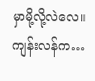မှာမို့လို့လဲလေ။
ကျန်းလန်က…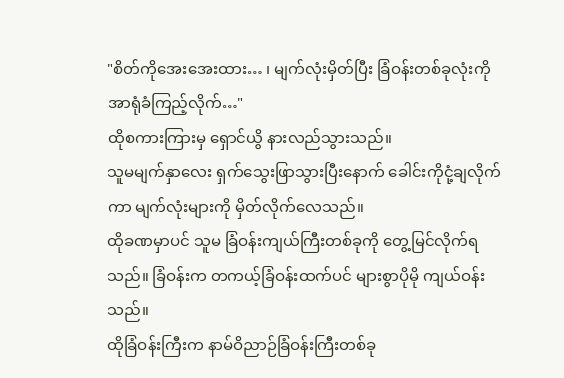"စိတ်ကိုအေးအေးထား… ၊ မျက်လုံးမှိတ်ပြီး ခြံဝန်းတစ်ခုလုံးကို အာရုံခံကြည့်လိုက်…"
ထိုစကားကြားမှ ရှောင်ယွိ နားလည်သွားသည်။
သူမမျက်နှာလေး ရှက်သွေးဖြာသွားပြီးနောက် ခေါင်းကိုငုံ့ချလိုက်ကာ မျက်လုံးများကို မှိတ်လိုက်လေသည်။
ထိုခဏမှာပင် သူမ ခြံဝန်းကျယ်ကြီးတစ်ခုကို တွေ့မြင်လိုက်ရသည်။ ခြံဝန်းက တကယ့်ခြံဝန်းထက်ပင် များစွာပိုမို ကျယ်ဝန်းသည်။
ထိုခြံဝန်းကြီးက နာမ်ဝိညာဉ်ခြံဝန်းကြီးတစ်ခု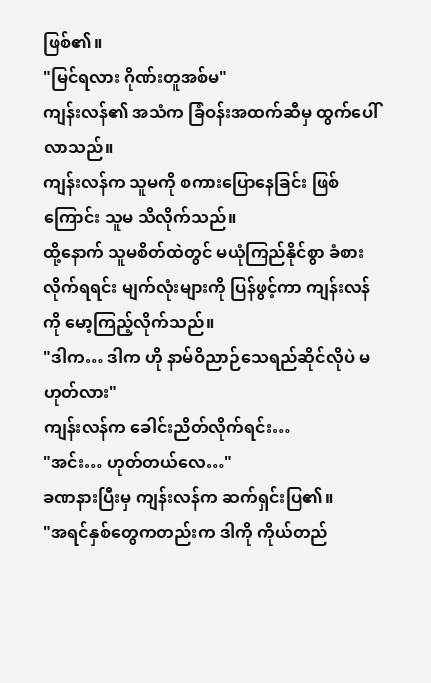ဖြစ်၏။
"မြင်ရလား ဂိုဏ်းတူအစ်မ"
ကျန်းလန်၏ အသံက ခြံဝန်းအထက်ဆီမှ ထွက်ပေါ်လာသည်။
ကျန်းလန်က သူမကို စကားပြောနေခြင်း ဖြစ်ကြောင်း သူမ သိလိုက်သည်။
ထို့နောက် သူမစိတ်ထဲတွင် မယုံကြည်နိုင်စွာ ခံစားလိုက်ရရင်း မျက်လုံးများကို ပြန်ဖွင့်ကာ ကျန်းလန်ကို မော့ကြည့်လိုက်သည်။
"ဒါက… ဒါက ဟို နာမ်ဝိညာဉ်သေရည်ဆိုင်လိုပဲ မဟုတ်လား"
ကျန်းလန်က ခေါင်းညိတ်လိုက်ရင်း…
"အင်း… ဟုတ်တယ်လေ…"
ခဏနားပြီးမှ ကျန်းလန်က ဆက်ရှင်းပြ၏။
"အရင်နှစ်တွေကတည်းက ဒါကို ကိုယ်တည်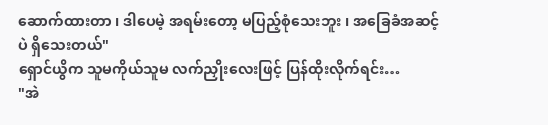ဆောက်ထားတာ ၊ ဒါပေမဲ့ အရမ်းတော့ မပြည့်စုံသေးဘူး ၊ အခြေခံအဆင့်ပဲ ရှိသေးတယ်"
ရှောင်ယွိက သူမကိုယ်သူမ လက်ညှိုးလေးဖြင့် ပြန်ထိုးလိုက်ရင်း…
"အဲ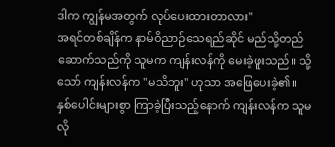ဒါက ကျွန်မအတွက် လုပ်ပေးထားတာလား"
အရင်တစ်ချိန်က နာမ်ဝိညာဉ်သေရည်ဆိုင် မည်သို့တည်ဆောက်သည်ကို သူမက ကျန်းလန်ကို မေးခဲ့ဖူးသည်။ သို့သော် ကျန်းလန်က "မသိဘူး" ဟုသာ အဖြေပေးခဲ့၏။
နှစ်ပေါင်းများစွာ ကြာခဲ့ပြီးသည့်နောက် ကျန်းလန်က သူမလို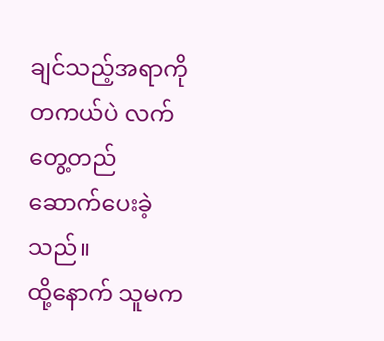ချင်သည့်အရာကို တကယ်ပဲ လက်တွေ့တည်ဆောက်ပေးခဲ့သည်။
ထို့နောက် သူမက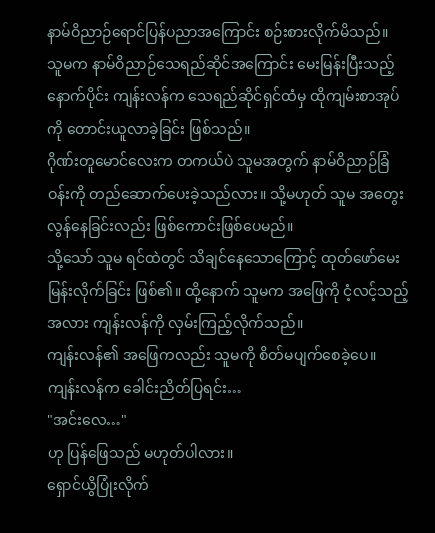နာမ်ဝိညာဉ်ရောင်ပြန်ပညာအကြောင်း စဉ်းစားလိုက်မိသည်။
သူမက နာမ်ဝိညာဉ်သေရည်ဆိုင်အကြောင်း မေးမြန်းပြီးသည့်နောက်ပိုင်း ကျန်းလန်က သေရည်ဆိုင်ရှင်ထံမှ ထိုကျမ်းစာအုပ်ကို တောင်းယူလာခဲ့ခြင်း ဖြစ်သည်။
ဂိုဏ်းတူမောင်လေးက တကယ်ပဲ သူမအတွက် နာမ်ဝိညာဉ်ခြံဝန်းကို တည်ဆောက်ပေးခဲ့သည်လား။ သို့မဟုတ် သူမ အတွေးလွန်နေခြင်းလည်း ဖြစ်ကောင်းဖြစ်ပေမည်။
သို့သော် သူမ ရင်ထဲတွင် သိချင်နေသောကြောင့် ထုတ်ဖော်မေးမြန်းလိုက်ခြင်း ဖြစ်၏။ ထို့နောက် သူမက အဖြေကို ငံ့လင့်သည့်အလား ကျန်းလန်ကို လှမ်းကြည့်လိုက်သည်။
ကျန်းလန်၏ အဖြေကလည်း သူမကို စိတ်မပျက်စေခဲ့ပေ။
ကျန်းလန်က ခေါင်းညိတ်ပြရင်း…
"အင်းလေ…"
ဟု ပြန်ဖြေသည် မဟုတ်ပါလား။
ရှောင်ယွိပြုံးလိုက်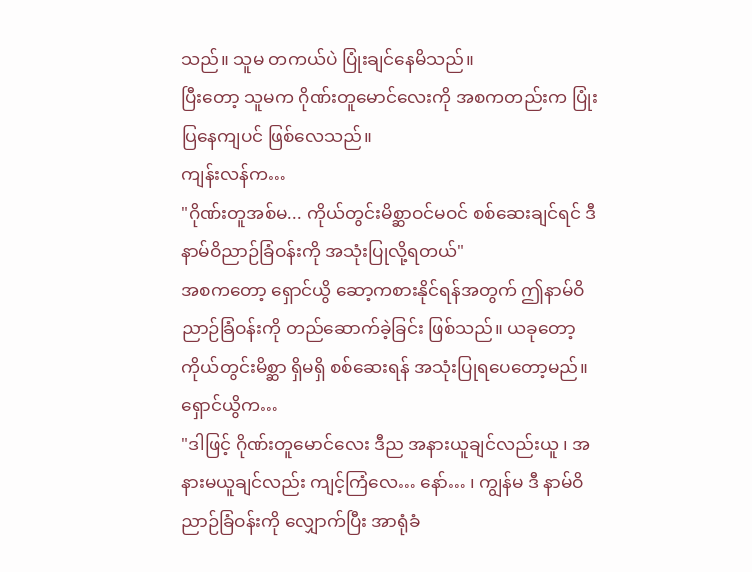သည်။ သူမ တကယ်ပဲ ပြုံးချင်နေမိသည်။
ပြီးတော့ သူမက ဂိုဏ်းတူမောင်လေးကို အစကတည်းက ပြုံးပြနေကျပင် ဖြစ်လေသည်။
ကျန်းလန်က…
"ဂိုဏ်းတူအစ်မ... ကိုယ်တွင်းမိစ္ဆာဝင်မဝင် စစ်ဆေးချင်ရင် ဒီ နာမ်ဝိညာဉ်ခြံဝန်းကို အသုံးပြုလို့ရတယ်"
အစကတော့ ရှောင်ယွိ ဆော့ကစားနိုင်ရန်အတွက် ဤနာမ်ဝိညာဉ်ခြံဝန်းကို တည်ဆောက်ခဲ့ခြင်း ဖြစ်သည်။ ယခုတော့ ကိုယ်တွင်းမိစ္ဆာ ရှိမရှိ စစ်ဆေးရန် အသုံးပြုရပေတော့မည်။
ရှောင်ယွိက…
"ဒါဖြင့် ဂိုဏ်းတူမောင်လေး ဒီည အနားယူချင်လည်းယူ ၊ အနားမယူချင်လည်း ကျင့်ကြံလေ… နော်… ၊ ကျွန်မ ဒီ နာမ်ဝိညာဉ်ခြံဝန်းကို လျှောက်ပြီး အာရုံခံ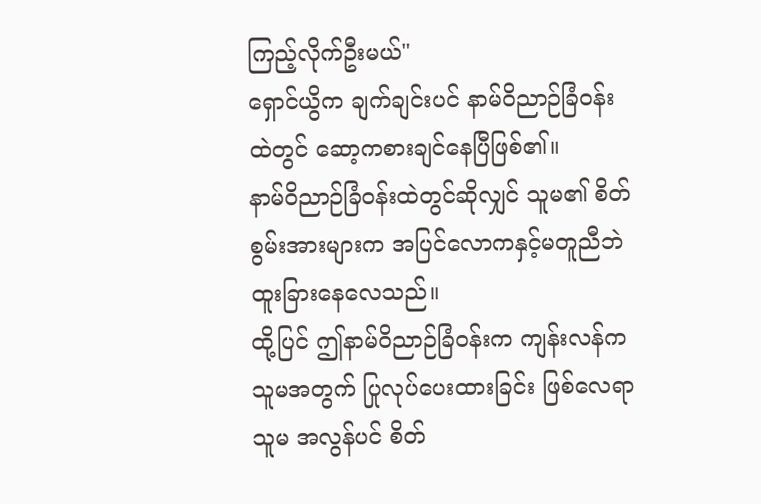ကြည့်လိုက်ဦးမယ်"
ရှောင်ယွိက ချက်ချင်းပင် နာမ်ဝိညာဉ်ခြံဝန်းထဲတွင် ဆော့ကစားချင်နေပြီဖြစ်၏။
နာမ်ဝိညာဉ်ခြံဝန်းထဲတွင်ဆိုလျှင် သူမ၏ စိတ်စွမ်းအားများက အပြင်လောကနှင့်မတူညီဘဲ ထူးခြားနေလေသည်။
ထို့ပြင် ဤနာမ်ဝိညာဉ်ခြံဝန်းက ကျန်းလန်က သူမအတွက် ပြုလုပ်ပေးထားခြင်း ဖြစ်လေရာ သူမ အလွန်ပင် စိတ်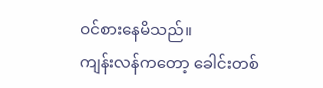ဝင်စားနေမိသည်။
ကျန်းလန်ကတော့ ခေါင်းတစ်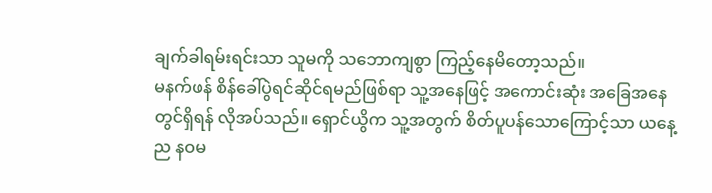ချက်ခါရမ်းရင်းသာ သူမကို သဘောကျစွာ ကြည့်နေမိတော့သည်။
မနက်ဖန် စိန်ခေါ်ပွဲရင်ဆိုင်ရမည်ဖြစ်ရာ သူ့အနေဖြင့် အကောင်းဆုံး အခြေအနေတွင်ရှိရန် လိုအပ်သည်။ ရှောင်ယွိက သူ့အတွက် စိတ်ပူပန်သောကြောင့်သာ ယနေ့ည နဝမ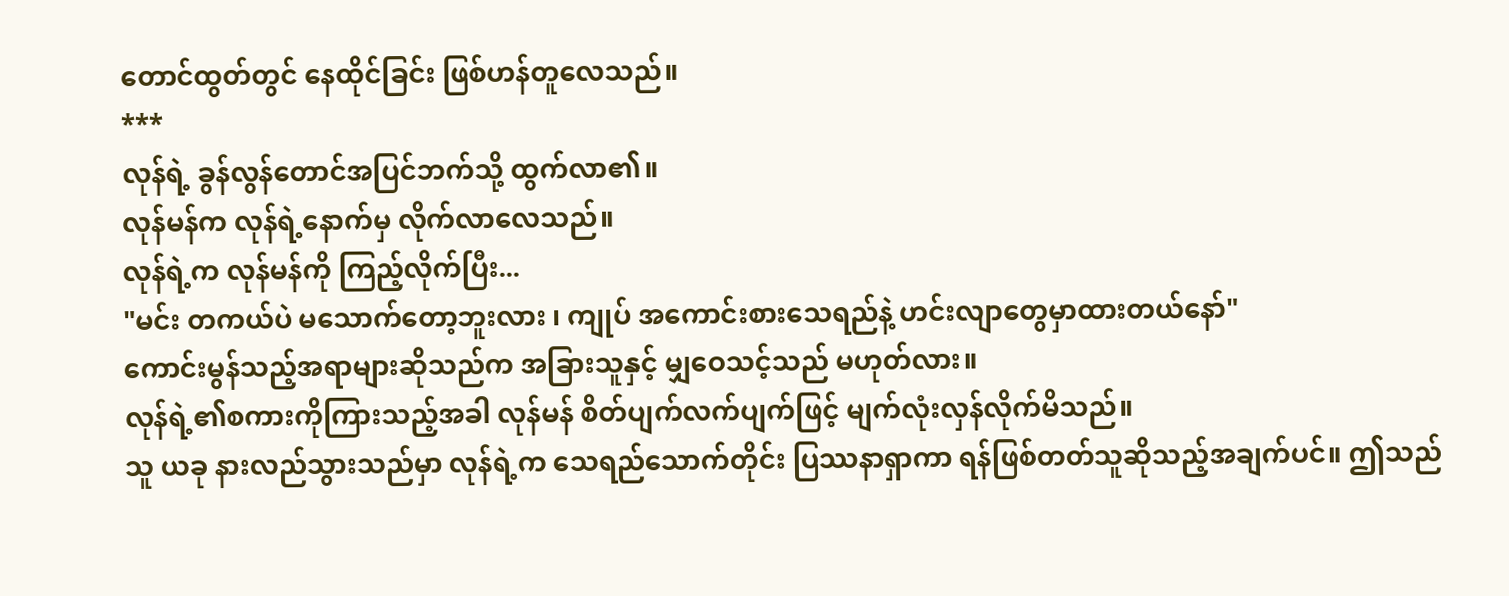တောင်ထွတ်တွင် နေထိုင်ခြင်း ဖြစ်ဟန်တူလေသည်။
***
လုန်ရဲ့ ခွန်လွန်တောင်အပြင်ဘက်သို့ ထွက်လာ၏။
လုန်မန်က လုန်ရဲ့နောက်မှ လိုက်လာလေသည်။
လုန်ရဲ့က လုန်မန်ကို ကြည့်လိုက်ပြီး...
"မင်း တကယ်ပဲ မသောက်တော့ဘူးလား ၊ ကျုပ် အကောင်းစားသေရည်နဲ့ ဟင်းလျာတွေမှာထားတယ်နော်"
ကောင်းမွန်သည့်အရာများဆိုသည်က အခြားသူနှင့် မျှဝေသင့်သည် မဟုတ်လား။
လုန်ရဲ့၏စကားကိုကြားသည့်အခါ လုန်မန် စိတ်ပျက်လက်ပျက်ဖြင့် မျက်လုံးလှန်လိုက်မိသည်။
သူ ယခု နားလည်သွားသည်မှာ လုန်ရဲ့က သေရည်သောက်တိုင်း ပြဿနာရှာကာ ရန်ဖြစ်တတ်သူဆိုသည့်အချက်ပင်။ ဤသည်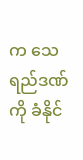က သေရည်ဒဏ်ကို ခံနိုင်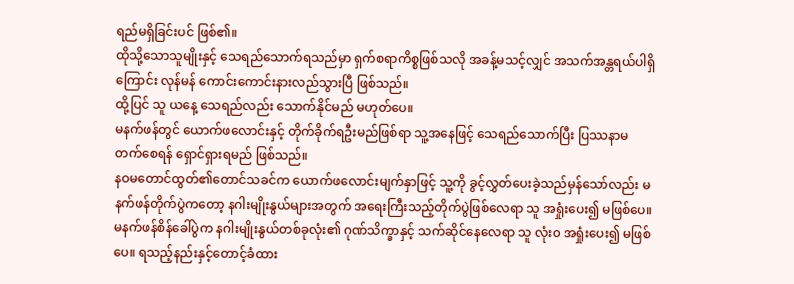ရည်မရှိခြင်းပင် ဖြစ်၏။
ထိုသို့သောသူမျိုးနှင့် သေရည်သောက်ရသည်မှာ ရှက်စရာကိစ္စဖြစ်သလို အခန့်မသင့်လျှင် အသက်အန္တရယ်ပါရှိကြောင်း လုန်မန် ကောင်းကောင်းနားလည်သွားပြီ ဖြစ်သည်။
ထို့ပြင် သူ ယနေ့ သေရည်လည်း သောက်နိုင်မည် မဟုတ်ပေ။
မနက်ဖန်တွင် ယောက်ဖလောင်းနှင့် တိုက်ခိုက်ရဦးမည်ဖြစ်ရာ သူ့အနေဖြင့် သေရည်သောက်ပြီး ပြဿနာမတက်စေရန် ရှောင်ရှားရမည် ဖြစ်သည်။
နဝမတောင်ထွတ်၏တောင်သခင်က ယောက်ဖလောင်းမျက်နှာဖြင့် သူ့ကို ခွင့်လွှတ်ပေးခဲ့သည်မှန်သော်လည်း မနက်ဖန်တိုက်ပွဲကတော့ နဂါးမျိုးနွယ်များအတွက် အရေးကြီးသည့်တိုက်ပွဲဖြစ်လေရာ သူ အရှုံးပေး၍ မဖြစ်ပေ။
မနက်ဖန်စိန်ခေါ်ပွဲက နဂါးမျိုးနွယ်တစ်ခုလုံး၏ ဂုဏ်သိက္ခာနှင့် သက်ဆိုင်နေလေရာ သူ လုံး၀ အရှုံးပေး၍ မဖြစ်ပေ။ ရသည့်နည်းနှင့်တောင့်ခံထား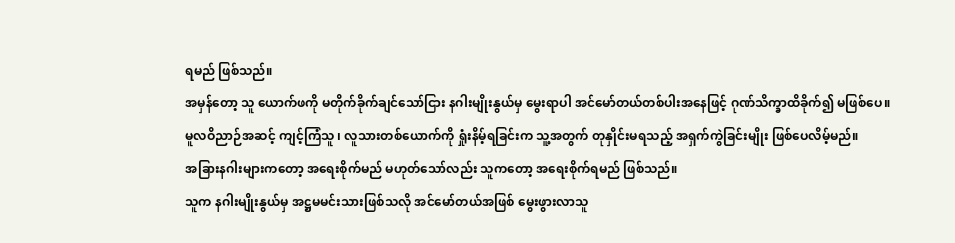ရမည် ဖြစ်သည်။
အမှန်တော့ သူ ယောက်ဖကို မတိုက်ခိုက်ချင်သော်ငြား နဂါးမျိုးနွယ်မှ မွေးရာပါ အင်မော်တယ်တစ်ပါးအနေဖြင့် ဂုဏ်သိက္ခာထိခိုက်၍ မဖြစ်ပေ။
မူလဝိညာဉ်အဆင့် ကျင့်ကြံသူ ၊ လူသားတစ်ယောက်ကို ရှုံးနိမ့်ရခြင်းက သူ့အတွက် တုနှိုင်းမရသည့် အရှက်ကွဲခြင်းမျိုး ဖြစ်ပေလိမ့်မည်။
အခြားနဂါးများကတော့ အရေးစိုက်မည် မဟုတ်သော်လည်း သူကတော့ အရေးစိုက်ရမည် ဖြစ်သည်။
သူက နဂါးမျိုးနွယ်မှ အဋ္ဌမမင်းသားဖြစ်သလို အင်မော်တယ်အဖြစ် မွေးဖွားလာသူ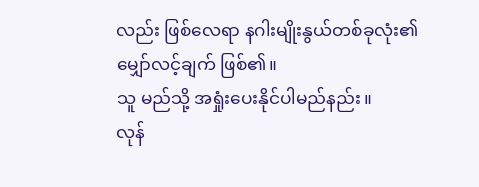လည်း ဖြစ်လေရာ နဂါးမျိုးနွယ်တစ်ခုလုံး၏ မျှော်လင့်ချက် ဖြစ်၏။
သူ မည်သို့ အရှုံးပေးနိုင်ပါမည်နည်း။
လုန်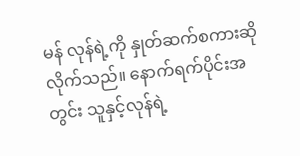မန် လုန်ရဲ့ကို နှုတ်ဆက်စကားဆိုလိုက်သည်။ နောက်ရက်ပိုင်းအတွင်း သူနှင့်လုန်ရဲ့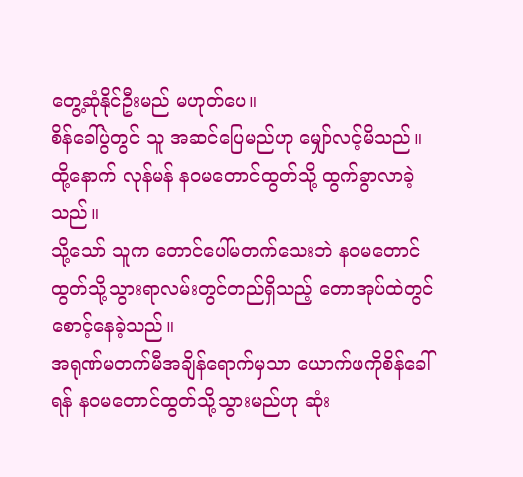တွေ့ဆုံနိုင်ဦးမည် မဟုတ်ပေ။
စိန်ခေါ်ပွဲတွင် သူ အဆင်ပြေမည်ဟု မျှော်လင့်မိသည်။
ထို့နောက် လုန်မန် နဝမတောင်ထွတ်သို့ ထွက်ခွာလာခဲ့သည်။
သို့သော် သူက တောင်ပေါ်မတက်သေးဘဲ နဝမတောင်ထွတ်သို့သွားရာလမ်းတွင်တည်ရှိသည့် တောအုပ်ထဲတွင် စောင့်နေခဲ့သည်။
အရုဏ်မတက်မီအချိန်ရောက်မှသာ ယောက်ဖကိုစိန်ခေါ်ရန် နဝမတောင်ထွတ်သို့သွားမည်ဟု ဆုံး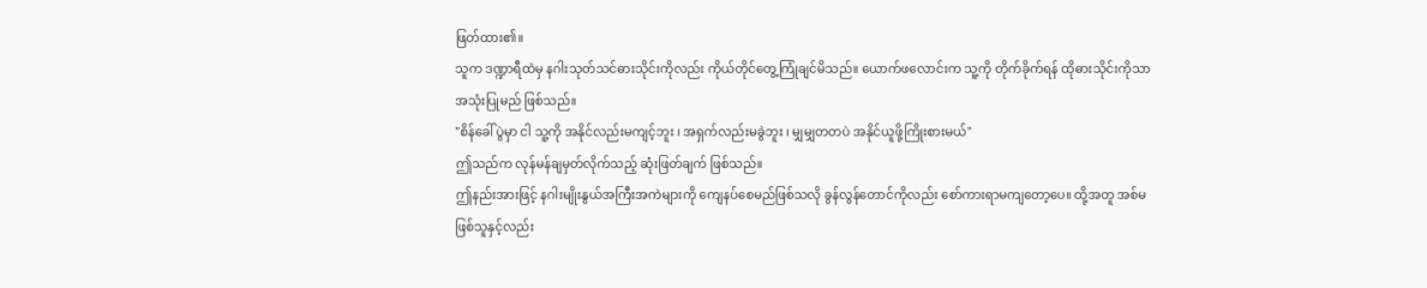ဖြတ်ထား၏။
သူက ဒဏ္ဍာရီထဲမှ နဂါးသုတ်သင်ဓားသိုင်းကိုလည်း ကိုယ်တိုင်တွေ့ကြုံချင်မိသည်။ ယောက်ဖလောင်းက သူ့ကို တိုက်ခိုက်ရန် ထိုဓားသိုင်းကိုသာ အသုံးပြုမည် ဖြစ်သည်။
"စိန်ခေါ်ပွဲမှာ ငါ သူ့ကို အနိုင်လည်းမကျင့်ဘူး ၊ အရှက်လည်းမခွဲဘူး ၊ မျှမျှတတပဲ အနိုင်ယူဖို့ကြိုးစားမယ်"
ဤသည်က လုန်မန်ချမှတ်လိုက်သည့် ဆုံးဖြတ်ချက် ဖြစ်သည်။
ဤနည်းအားဖြင့် နဂါးမျိုးနွယ်အကြီးအကဲများကို ကျေနပ်စေမည်ဖြစ်သလို ခွန်လွန်တောင်ကိုလည်း စော်ကားရာမကျတော့ပေ။ ထို့အတူ အစ်မဖြစ်သူနှင့်လည်း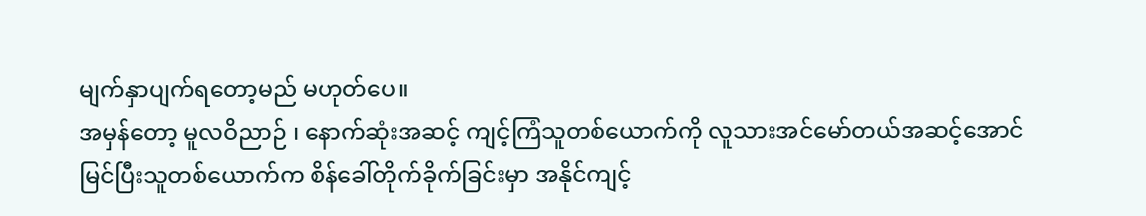မျက်နှာပျက်ရတော့မည် မဟုတ်ပေ။
အမှန်တော့ မူလဝိညာဉ် ၊ နောက်ဆုံးအဆင့် ကျင့်ကြံသူတစ်ယောက်ကို လူသားအင်မော်တယ်အဆင့်အောင်မြင်ပြီးသူတစ်ယောက်က စိန်ခေါ်တိုက်ခိုက်ခြင်းမှာ အနိုင်ကျင့်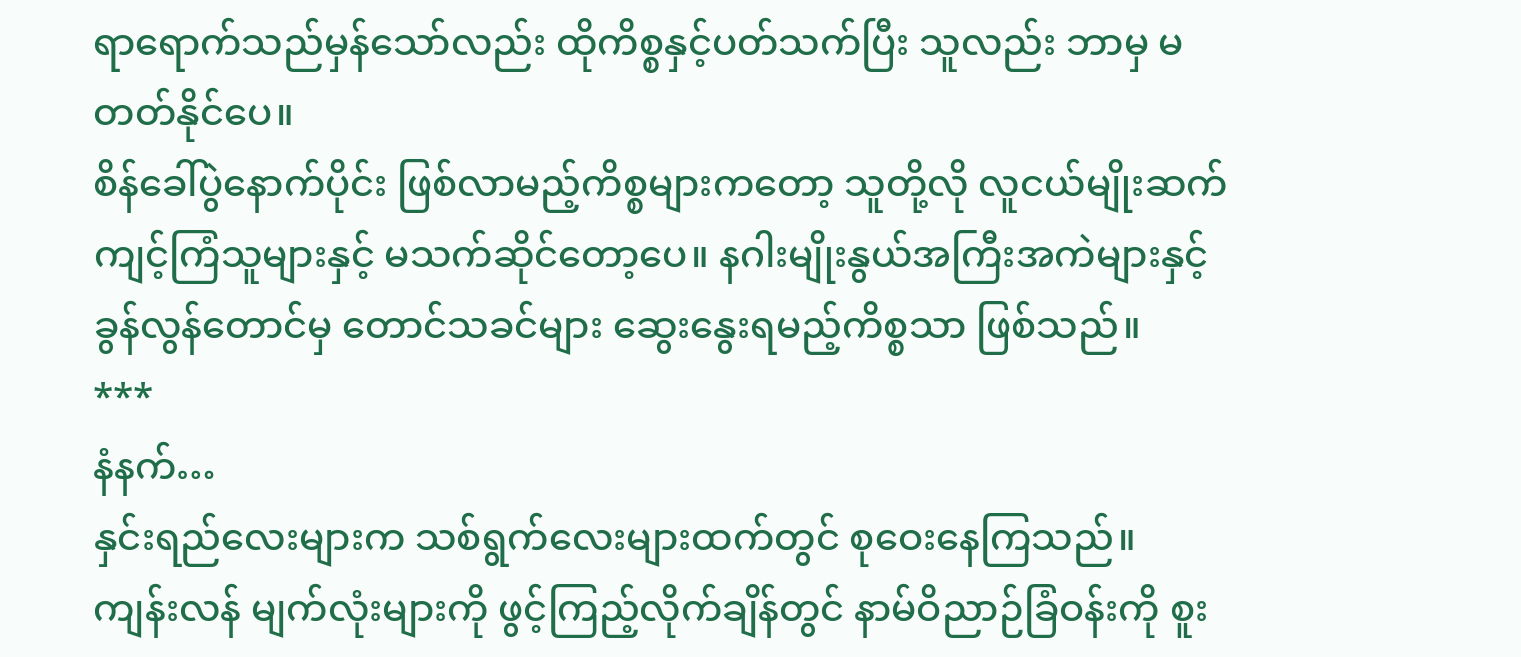ရာရောက်သည်မှန်သော်လည်း ထိုကိစ္စနှင့်ပတ်သက်ပြီး သူလည်း ဘာမှ မတတ်နိုင်ပေ။
စိန်ခေါ်ပွဲနောက်ပိုင်း ဖြစ်လာမည့်ကိစ္စများကတော့ သူတို့လို လူငယ်မျိုးဆက်ကျင့်ကြံသူများနှင့် မသက်ဆိုင်တော့ပေ။ နဂါးမျိုးနွယ်အကြီးအကဲများနှင့် ခွန်လွန်တောင်မှ တောင်သခင်များ ဆွေးနွေးရမည့်ကိစ္စသာ ဖြစ်သည်။
***
နံနက်…
နှင်းရည်လေးများက သစ်ရွက်လေးများထက်တွင် စုဝေးနေကြသည်။
ကျန်းလန် မျက်လုံးများကို ဖွင့်ကြည့်လိုက်ချိန်တွင် နာမ်ဝိညာဉ်ခြံဝန်းကို စူး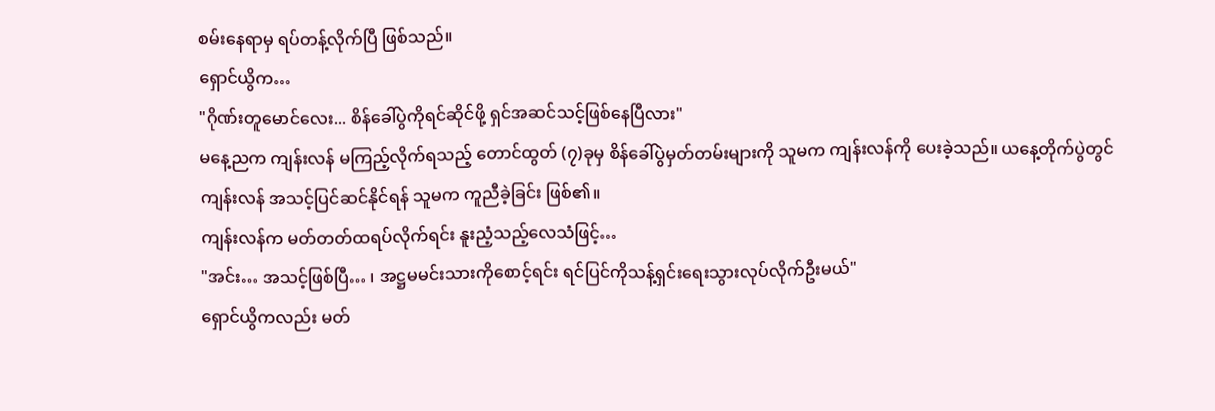စမ်းနေရာမှ ရပ်တန့်လိုက်ပြီ ဖြစ်သည်။
ရှောင်ယွိက…
"ဂိုဏ်းတူမောင်လေး... စိန်ခေါ်ပွဲကိုရင်ဆိုင်ဖို့ ရှင်အဆင်သင့်ဖြစ်နေပြီလား"
မနေ့ညက ကျန်းလန် မကြည့်လိုက်ရသည့် တောင်ထွတ် (၇)ခုမှ စိန်ခေါ်ပွဲမှတ်တမ်းများကို သူမက ကျန်းလန်ကို ပေးခဲ့သည်။ ယနေ့တိုက်ပွဲတွင် ကျန်းလန် အသင့်ပြင်ဆင်နိုင်ရန် သူမက ကူညီခဲ့ခြင်း ဖြစ်၏။
ကျန်းလန်က မတ်တတ်ထရပ်လိုက်ရင်း နူးညံ့သည့်လေသံဖြင့်…
"အင်း… အသင့်ဖြစ်ပြီ… ၊ အဋ္ဌမမင်းသားကိုစောင့်ရင်း ရင်ပြင်ကိုသန့်ရှင်းရေးသွားလုပ်လိုက်ဦးမယ်"
ရှောင်ယွိကလည်း မတ်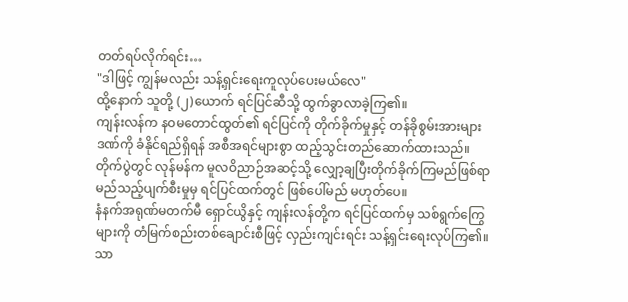တတ်ရပ်လိုက်ရင်း…
"ဒါဖြင့် ကျွန်မလည်း သန့်ရှင်းရေးကူလုပ်ပေးမယ်လေ"
ထို့နောက် သူတို့ (၂)ယောက် ရင်ပြင်ဆီသို့ ထွက်ခွာလာခဲ့ကြ၏။
ကျန်းလန်က နဝမတောင်ထွတ်၏ ရင်ပြင်ကို တိုက်ခိုက်မှုနှင့် တန်ခိုစွမ်းအားများဒဏ်ကို ခံနိုင်ရည်ရှိရန် အစီအရင်များစွာ ထည့်သွင်းတည်ဆောက်ထားသည်။
တိုက်ပွဲတွင် လုန်မန်က မူလဝိညာဉ်အဆင့်သို့ လျှော့ချပြီးတိုက်ခိုက်ကြမည်ဖြစ်ရာ မည်သည့်ပျက်စီးမှုမှ ရင်ပြင်ထက်တွင် ဖြစ်ပေါ်မည် မဟုတ်ပေ။
နံနက်အရုဏ်မတက်မီ ရှောင်ယွိနှင့် ကျန်းလန်တို့က ရင်ပြင်ထက်မှ သစ်ရွက်ကြွေများကို တံမြက်စည်းတစ်ချောင်းစီဖြင့် လှည်းကျင်းရင်း သန့်ရှင်းရေးလုပ်ကြ၏။
သာ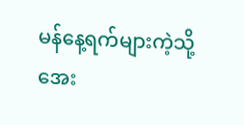မန်နေ့ရက်များကဲ့သို့ အေး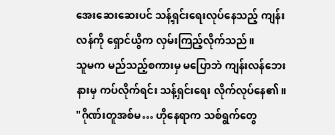အေးဆေးဆေးပင် သန့်ရှင်းရေးလုပ်နေသည့် ကျန်းလန်ကို ရှောင်ယွိက လှမ်းကြည့်လိုက်သည်။
သူမက မည်သည့်စကားမှ မပြောဘဲ ကျန်းလန်ဘေးနားမှ ကပ်လိုက်ရင်း သန့်ရှင်းရေး လိုက်လုပ်နေ၏။
"ဂိုဏ်းတူအစ်မ… ဟိုနေရာက သစ်ရွက်တွေ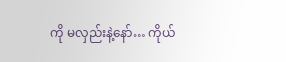ကို မလှည်းနဲ့နော်… ကိုယ်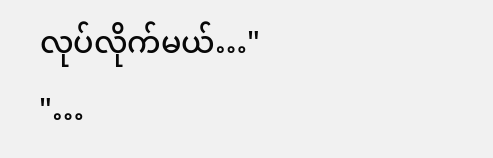လုပ်လိုက်မယ်…"
"…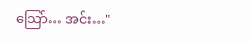သြော်… အင်း…"